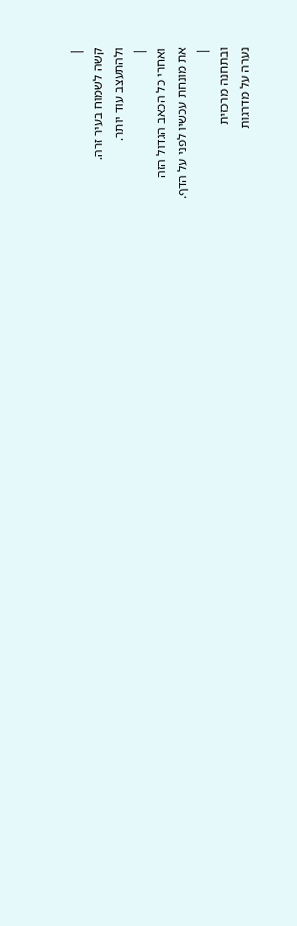|
קשה לשמוח בעיר זרה.
ולהתעצב עוד יותר.
|
ואחרי כל הכאב הגדול הזה
את מונחת עכשיו לפני על הדף.
|
ובתחנה מרכזית
נערה על מדרגות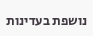נושפת בעדינות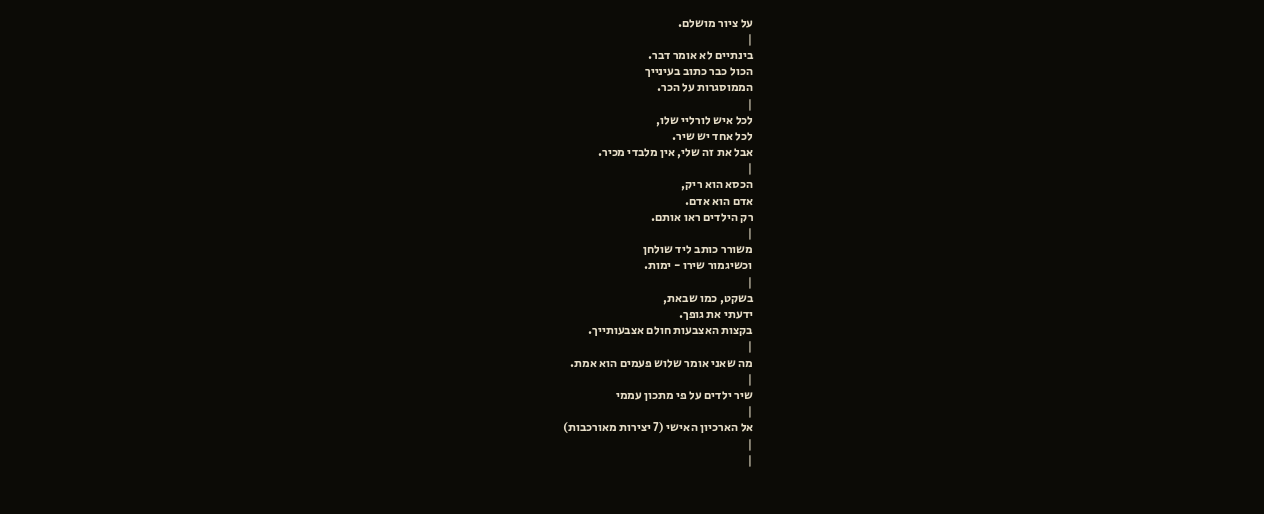על ציור מושלם.
|
בינתיים לא אומר דבר.
הכול כבר כתוב בעינייך
הממוסגרות על הכר.
|
לכל איש לורליי שלו,
לכל אחד יש שיר.
אבל את זה שלי, אין מלבדי מכיר.
|
הכסא הוא ריק,
אדם הוא אדם.
רק הילדים ראו אותם.
|
משורר כותב ליד שולחן
וכשיגמור שירו - ימות.
|
בשקט, כמו שבאת,
ידעתי את גופך.
בקצות האצבעות חולם אצבעותייך.
|
מה שאני אומר שלוש פעמים הוא אמת.
|
שיר ילדים על פי מתכון עממי
|
אל הארכיון האישי (7 יצירות מאורכבות)
|
|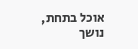אוכל בתחת,
נושך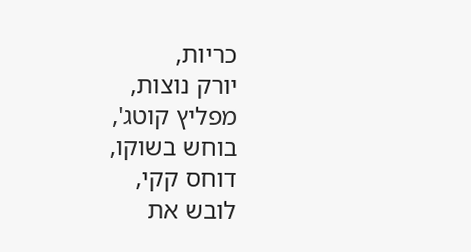כריות,
יורק נוצות,
מפליץ קוטג',
בוחש בשוקו,
דוחס קקי,
לובש את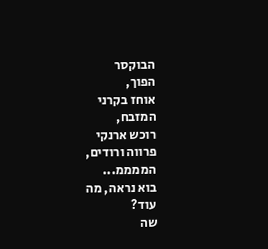הבוקסר
הפוך,
אוחז בקרני
המזבח,
רוכש ארנקי
פרווה ורודים,
הממממ...
בוא נראה, מה
עוד?
שה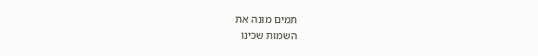תמים מונה את
השמות שכינו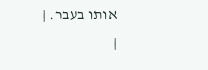אותו בעבר. |
|